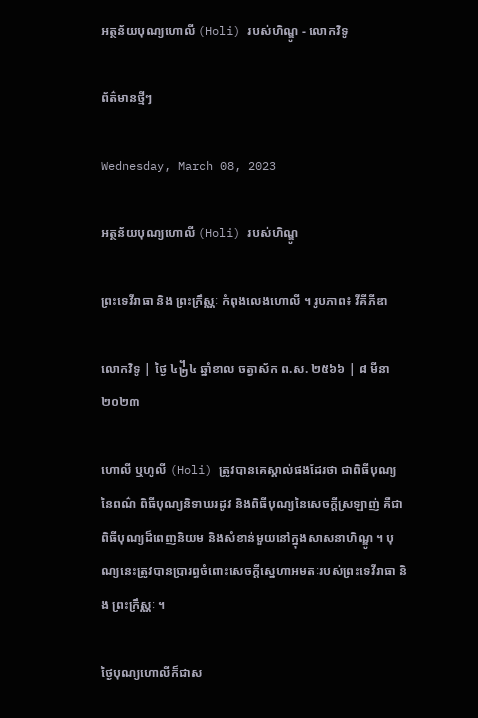អត្ថន័យបុណ្យហោលី (Holi) របស់ហិណ្ឌូ - លោកវិទូ

ព័ត៌មានថ្មីៗ

Wednesday, March 08, 2023

អត្ថន័យបុណ្យហោលី (Holi) របស់ហិណ្ឌូ

ព្រះទេវីរាធា និង ព្រះក្រឹស្ណៈ កំពុងលេងហោលី ។ រូបភាព៖ វីគីភីឌា

លោកវិទូ | ថ្ងៃ ៤᧲៤ ឆ្នាំខាល ចត្វាស័ក ព.ស. ២៥៦៦ | ៨ មីនា ២០២៣

ហោលី ឬហូលី (Holi) ត្រូវបានគេស្គាល់ផងដែរថា ជាពិធីបុណ្យនៃពណ៌ ពិធីបុណ្យនិទាឃរដូវ និងពិធីបុណ្យនៃសេចក្តីស្រឡាញ់ គឺជាពិធីបុណ្យដ៏ពេញនិយម និងសំខាន់មួយនៅក្នុងសាសនាហិណ្ឌូ ។ បុណ្យនេះត្រូវបានប្រារព្ធចំពោះសេចក្តីស្នេហាអមតៈរបស់ព្រះទេវីរាធា និង ព្រះក្រឹស្ណៈ ។

ថ្ងៃបុណ្យហោលីក៏ជាស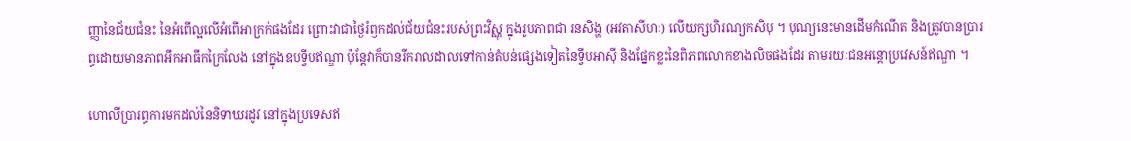ញ្ញានៃជ័យជំនះ នៃអំពើល្អលើអំពើអាក្រក់ផងដែរ ព្រោះវាជាថ្ងៃរំឭកដល់ជ័យជំនះរបស់ព្រះវិស្ណុ ក្នុងរូបភាពជា រនសិង្ហ (អវតាសីហៈ) លើយក្សហិរណ្យកសិបុ ។ បុណ្យនេះមានដើមកំណើត និងត្រូវបានប្រារព្ធដោយមានភាពអឹកអាធឹកក្រៃលែង នៅក្នុងឧបទ្វីបឥណ្ឌា ប៉ុន្តែវាក៏បានរីករាលដាលទៅកាន់តំបន់ផ្សេងទៀតនៃទ្វីបអាស៊ី និងផ្នែកខ្លះនៃពិភពលោកខាងលិចផងដែរ តាមរយៈជនអន្តោប្រវេសន៍ឥណ្ឌា ។

ហោលីប្រារព្ធការមកដល់នៃនិទាឃរដូវ នៅក្នុងប្រទេសឥ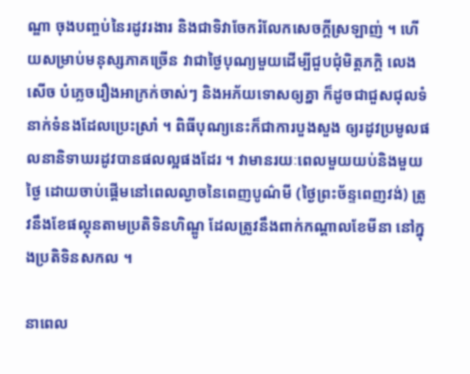ណ្ឌា ចុងបញ្ចប់នៃរដូវរងារ និងជាទិវាចែករំលែកសេចក្តីស្រឡាញ់ ។ ហើយសម្រាប់មនុស្សភាគច្រើន វាជាថ្ងៃបុណ្យមួយដើម្បីជួបជុំមិត្តភក្តិ លេងសើច បំភ្លេចរឿងអាក្រក់ចាស់ៗ និងអភ័យទោសឲ្យគ្នា ក៏ដូចជាជួសជុលទំនាក់ទំនងដែលប្រេះស្រាំ ។ ពិធីបុណ្យនេះក៏ជាការបួងសួង ឲ្យរដូវប្រមូលផលនានិទាឃរដូវបានផលល្អផងដែរ ។ វាមានរយៈពេលមួយយប់និងមួយថ្ងៃ ដោយចាប់ផ្តើមនៅពេលល្ងាចនៃពេញបូណ៌មី (ថ្ងៃព្រះច័ន្ទពេញវង់) ត្រូវនឹងខែផល្គុនតាមប្រតិទិនហិណ្ឌូ ដែលត្រូវនឹងពាក់កណ្តាលខែមីនា នៅក្នុងប្រតិទិនសកល ។

នាពេល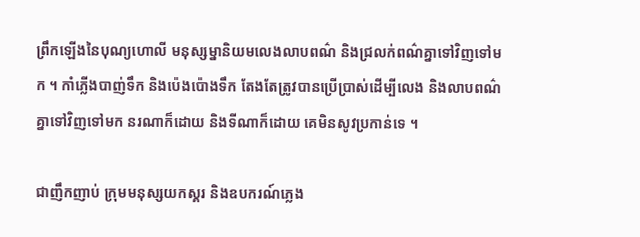ព្រឹកឡើងនៃបុណ្យហោលី មនុស្សម្នានិយមលេងលាបពណ៌ និងជ្រលក់ពណ៌គ្នាទៅវិញទៅមក ។ កាំភ្លើងបាញ់ទឹក និងប៉េងប៉ោងទឹក តែងតែត្រូវបានប្រើប្រាស់ដើម្បីលេង និងលាបពណ៌គ្នាទៅវិញទៅមក នរណាក៏ដោយ និងទីណាក៏ដោយ គេមិនសូវប្រកាន់ទេ ។

ជាញឹកញាប់ ក្រុមមនុស្សយកស្គរ និងឧបករណ៍ភ្លេង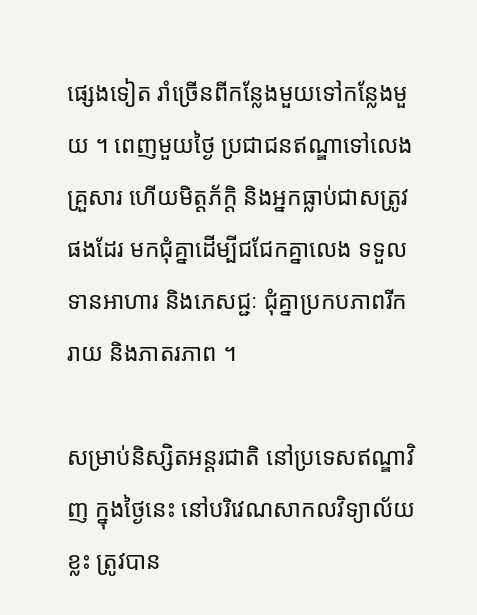ផ្សេងទៀត រាំច្រើនពីកន្លែងមួយទៅកន្លែងមួយ ។ ពេញមួយថ្ងៃ ប្រជាជនឥណ្ឌាទៅលេងគ្រួសារ ហើយមិត្តភ័ក្តិ និងអ្នកធ្លាប់ជាសត្រូវផងដែរ មកជុំគ្នាដើម្បីជជែកគ្នាលេង ទទួលទានអាហារ និងភេសជ្ជៈ ជុំគ្នាប្រកបភាពរីករាយ និងភាតរភាព ។

សម្រាប់និស្សិតអន្តរជាតិ នៅប្រទេសឥណ្ឌាវិញ ក្នុងថ្ងៃនេះ នៅបរិវេណសាកលវិទ្យាល័យខ្លះ ត្រូវបាន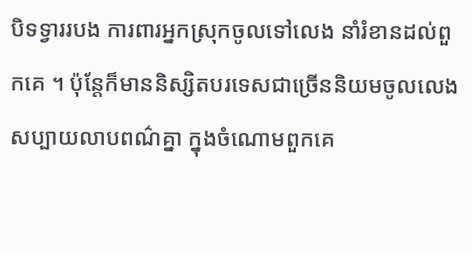បិទទ្វាររបង ការពារអ្នកស្រុកចូលទៅលេង នាំរំខានដល់ពួកគេ ។ ប៉ុន្តែក៏មាននិស្សិតបរទេសជាច្រើននិយមចូលលេងសប្បាយលាបពណ៌គ្នា ក្នុងចំណោមពួកគេ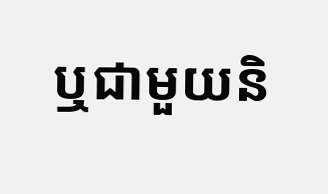ឬជាមួយនិ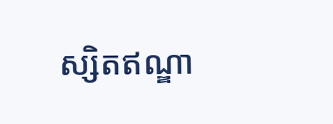ស្សិតឥណ្ឌា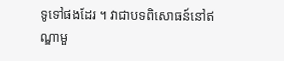ទូទៅផងដែរ ។ វាជាបទពិសោធន៍នៅឥណ្ឌាមួ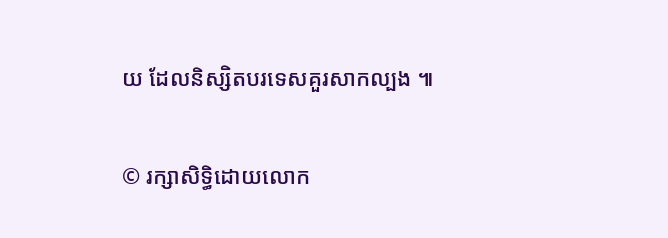យ ដែលនិស្សិតបរទេសគួរសាកល្បង ៕

© រក្សាសិទ្ធិដោយលោក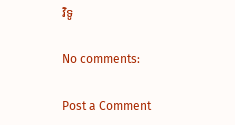វិទូ

No comments:

Post a Comment